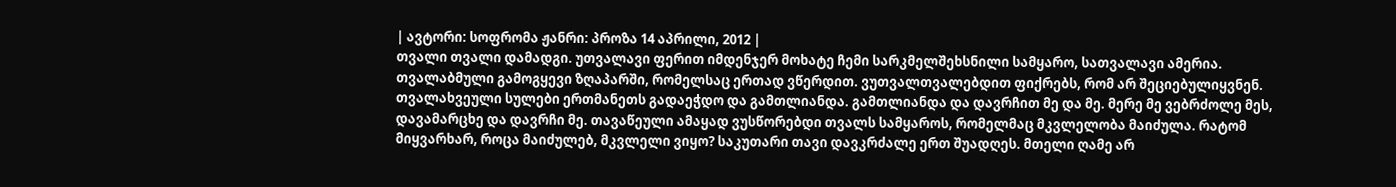| ავტორი: სოფრომა ჟანრი: პროზა 14 აპრილი, 2012 |
თვალი თვალი დამადგი. უთვალავი ფერით იმდენჯერ მოხატე ჩემი სარკმელშეხსნილი სამყარო, სათვალავი ამერია. თვალაბმული გამოგყევი ზღაპარში, რომელსაც ერთად ვწერდით. ვუთვალთვალებდით ფიქრებს, რომ არ შეციებულიყვნენ. თვალახვეული სულები ერთმანეთს გადაეჭდო და გამთლიანდა. გამთლიანდა და დავრჩით მე და მე. მერე მე ვებრძოლე მეს, დავამარცხე და დავრჩი მე. თავაწეული ამაყად ვუსწორებდი თვალს სამყაროს, რომელმაც მკვლელობა მაიძულა. რატომ მიყვარხარ, როცა მაიძულებ, მკვლელი ვიყო? საკუთარი თავი დავკრძალე ერთ შუადღეს. მთელი ღამე არ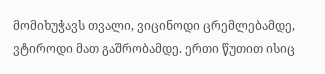მომიხუჭავს თვალი, ვიცინოდი ცრემლებამდე, ვტიროდი მათ გაშრობამდე. ერთი წუთით ისიც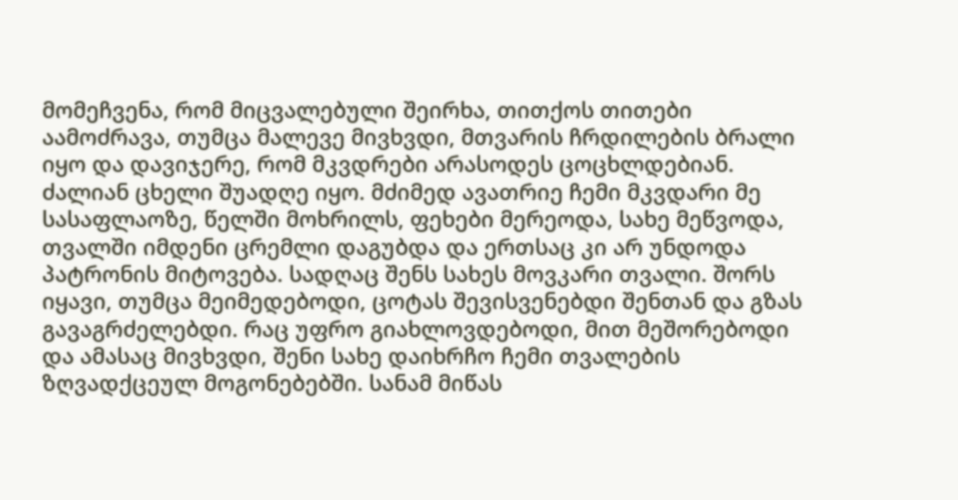მომეჩვენა, რომ მიცვალებული შეირხა, თითქოს თითები აამოძრავა, თუმცა მალევე მივხვდი, მთვარის ჩრდილების ბრალი იყო და დავიჯერე, რომ მკვდრები არასოდეს ცოცხლდებიან. ძალიან ცხელი შუადღე იყო. მძიმედ ავათრიე ჩემი მკვდარი მე სასაფლაოზე, წელში მოხრილს, ფეხები მერეოდა, სახე მეწვოდა, თვალში იმდენი ცრემლი დაგუბდა და ერთსაც კი არ უნდოდა პატრონის მიტოვება. სადღაც შენს სახეს მოვკარი თვალი. შორს იყავი, თუმცა მეიმედებოდი, ცოტას შევისვენებდი შენთან და გზას გავაგრძელებდი. რაც უფრო გიახლოვდებოდი, მით მეშორებოდი და ამასაც მივხვდი, შენი სახე დაიხრჩო ჩემი თვალების ზღვადქცეულ მოგონებებში. სანამ მიწას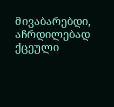მივაბარებდი, აჩრდილებად ქცეული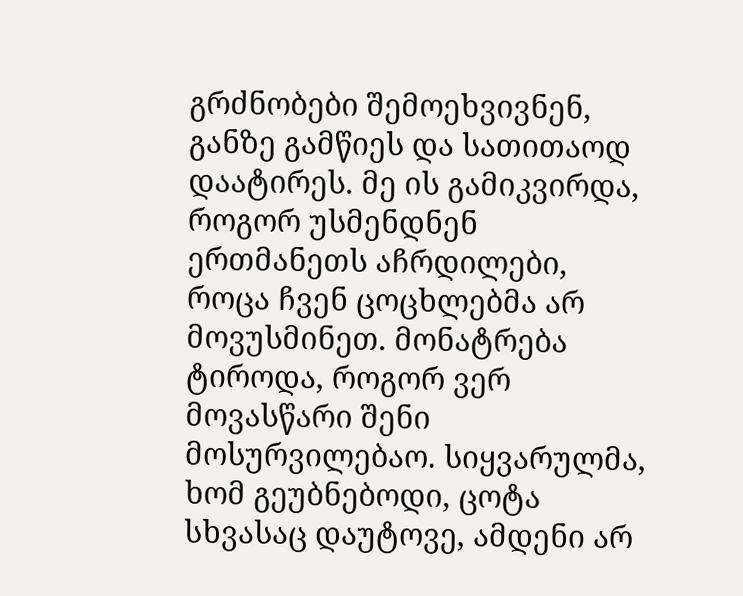გრძნობები შემოეხვივნენ, განზე გამწიეს და სათითაოდ დაატირეს. მე ის გამიკვირდა, როგორ უსმენდნენ ერთმანეთს აჩრდილები, როცა ჩვენ ცოცხლებმა არ მოვუსმინეთ. მონატრება ტიროდა, როგორ ვერ მოვასწარი შენი მოსურვილებაო. სიყვარულმა, ხომ გეუბნებოდი, ცოტა სხვასაც დაუტოვე, ამდენი არ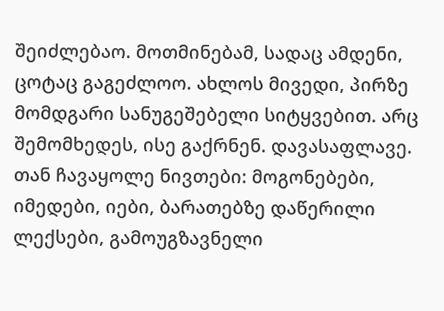შეიძლებაო. მოთმინებამ, სადაც ამდენი, ცოტაც გაგეძლოო. ახლოს მივედი, პირზე მომდგარი სანუგეშებელი სიტყვებით. არც შემომხედეს, ისე გაქრნენ. დავასაფლავე. თან ჩავაყოლე ნივთები: მოგონებები, იმედები, იები, ბარათებზე დაწერილი ლექსები, გამოუგზავნელი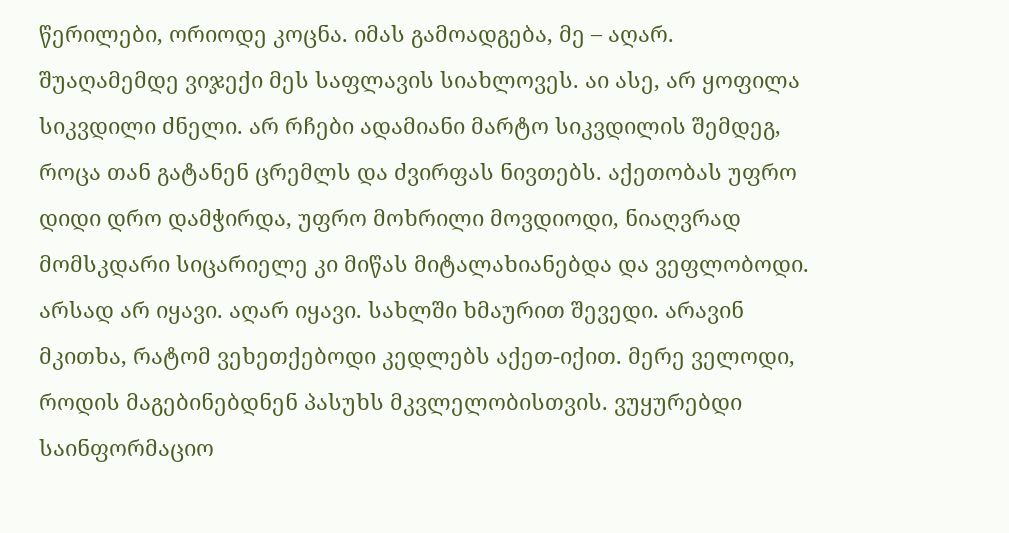წერილები, ორიოდე კოცნა. იმას გამოადგება, მე – აღარ. შუაღამემდე ვიჯექი მეს საფლავის სიახლოვეს. აი ასე, არ ყოფილა სიკვდილი ძნელი. არ რჩები ადამიანი მარტო სიკვდილის შემდეგ, როცა თან გატანენ ცრემლს და ძვირფას ნივთებს. აქეთობას უფრო დიდი დრო დამჭირდა, უფრო მოხრილი მოვდიოდი, ნიაღვრად მომსკდარი სიცარიელე კი მიწას მიტალახიანებდა და ვეფლობოდი. არსად არ იყავი. აღარ იყავი. სახლში ხმაურით შევედი. არავინ მკითხა, რატომ ვეხეთქებოდი კედლებს აქეთ-იქით. მერე ველოდი, როდის მაგებინებდნენ პასუხს მკვლელობისთვის. ვუყურებდი საინფორმაციო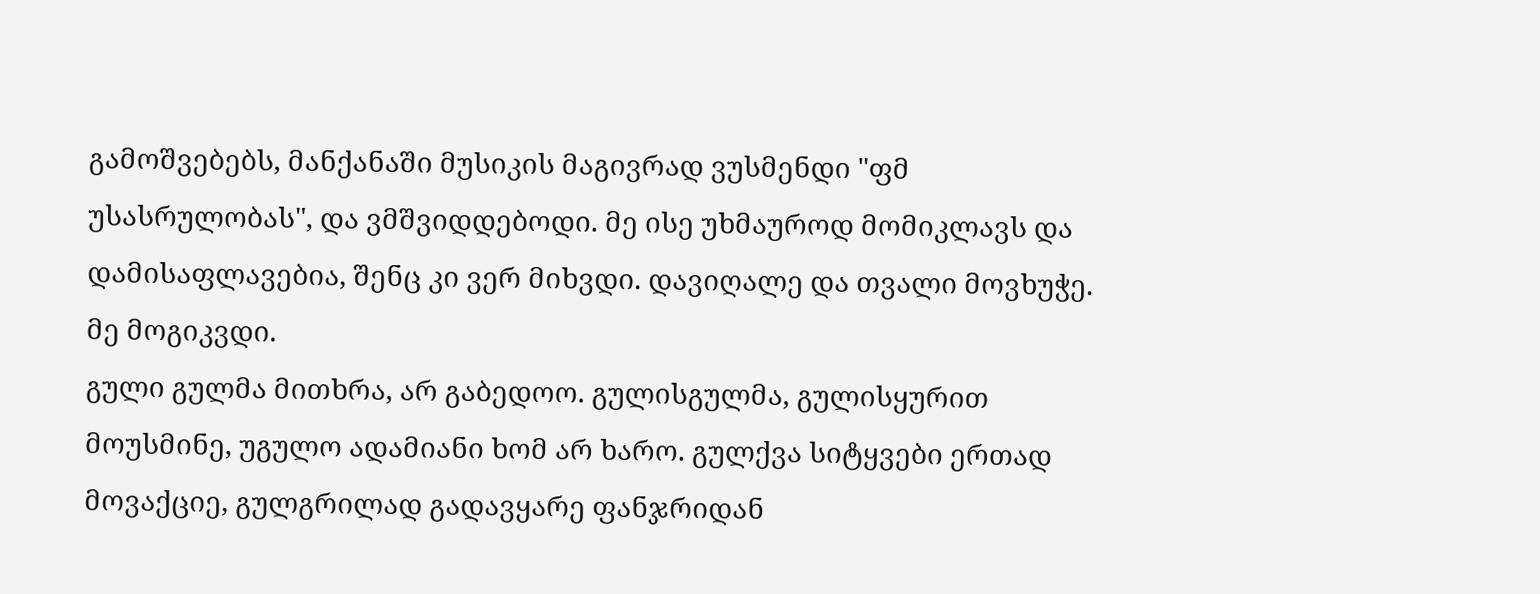გამოშვებებს, მანქანაში მუსიკის მაგივრად ვუსმენდი "ფმ უსასრულობას", და ვმშვიდდებოდი. მე ისე უხმაუროდ მომიკლავს და დამისაფლავებია, შენც კი ვერ მიხვდი. დავიღალე და თვალი მოვხუჭე. მე მოგიკვდი.
გული გულმა მითხრა, არ გაბედოო. გულისგულმა, გულისყურით მოუსმინე, უგულო ადამიანი ხომ არ ხარო. გულქვა სიტყვები ერთად მოვაქციე, გულგრილად გადავყარე ფანჯრიდან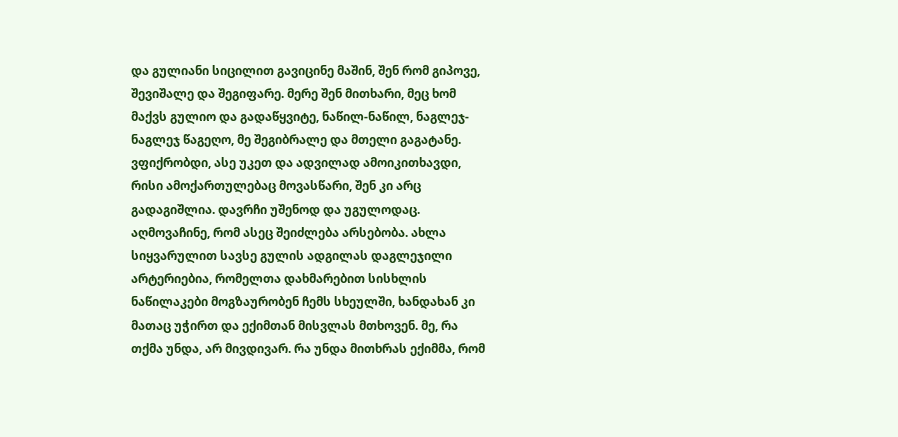და გულიანი სიცილით გავიცინე მაშინ, შენ რომ გიპოვე, შევიშალე და შეგიფარე. მერე შენ მითხარი, მეც ხომ მაქვს გულიო და გადაწყვიტე, ნაწილ-ნაწილ, ნაგლეჯ-ნაგლეჯ წაგეღო, მე შეგიბრალე და მთელი გაგატანე. ვფიქრობდი, ასე უკეთ და ადვილად ამოიკითხავდი, რისი ამოქართულებაც მოვასწარი, შენ კი არც გადაგიშლია. დავრჩი უშენოდ და უგულოდაც. აღმოვაჩინე, რომ ასეც შეიძლება არსებობა. ახლა სიყვარულით სავსე გულის ადგილას დაგლეჯილი არტერიებია, რომელთა დახმარებით სისხლის ნაწილაკები მოგზაურობენ ჩემს სხეულში, ხანდახან კი მათაც უჭირთ და ექიმთან მისვლას მთხოვენ. მე, რა თქმა უნდა, არ მივდივარ. რა უნდა მითხრას ექიმმა, რომ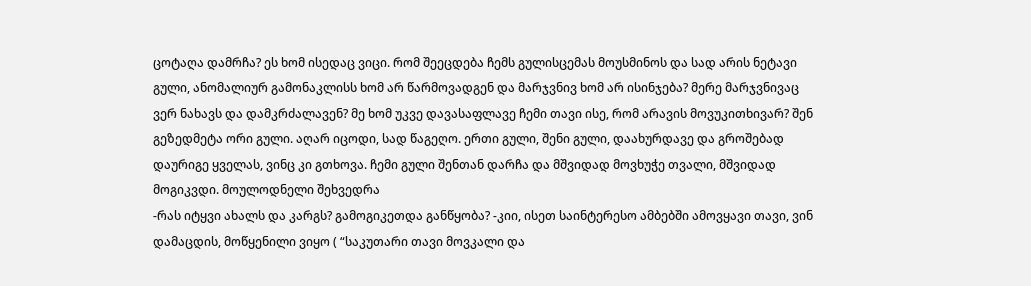ცოტაღა დამრჩა? ეს ხომ ისედაც ვიცი. რომ შეეცდება ჩემს გულისცემას მოუსმინოს და სად არის ნეტავი გული, ანომალიურ გამონაკლისს ხომ არ წარმოვადგენ და მარჯვნივ ხომ არ ისინჯება? მერე მარჯვნივაც ვერ ნახავს და დამკრძალავენ? მე ხომ უკვე დავასაფლავე ჩემი თავი ისე, რომ არავის მოვუკითხივარ? შენ გეზედმეტა ორი გული. აღარ იცოდი, სად წაგეღო. ერთი გული, შენი გული, დაახურდავე და გროშებად დაურიგე ყველას, ვინც კი გთხოვა. ჩემი გული შენთან დარჩა და მშვიდად მოვხუჭე თვალი, მშვიდად მოგიკვდი. მოულოდნელი შეხვედრა
-რას იტყვი ახალს და კარგს? გამოგიკეთდა განწყობა? -კიი, ისეთ საინტერესო ამბებში ამოვყავი თავი, ვინ დამაცდის, მოწყენილი ვიყო ( “საკუთარი თავი მოვკალი და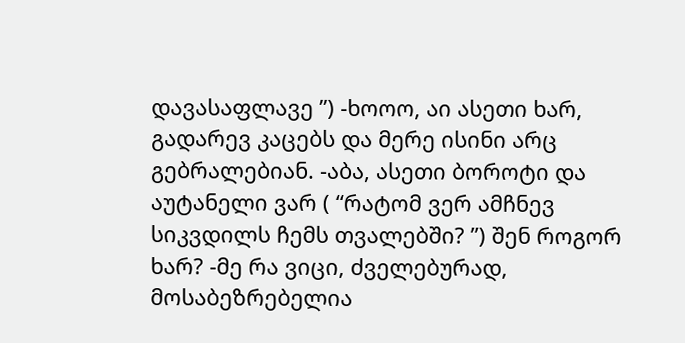დავასაფლავე ”) -ხოოო, აი ასეთი ხარ, გადარევ კაცებს და მერე ისინი არც გებრალებიან. -აბა, ასეთი ბოროტი და აუტანელი ვარ ( “რატომ ვერ ამჩნევ სიკვდილს ჩემს თვალებში? ”) შენ როგორ ხარ? -მე რა ვიცი, ძველებურად, მოსაბეზრებელია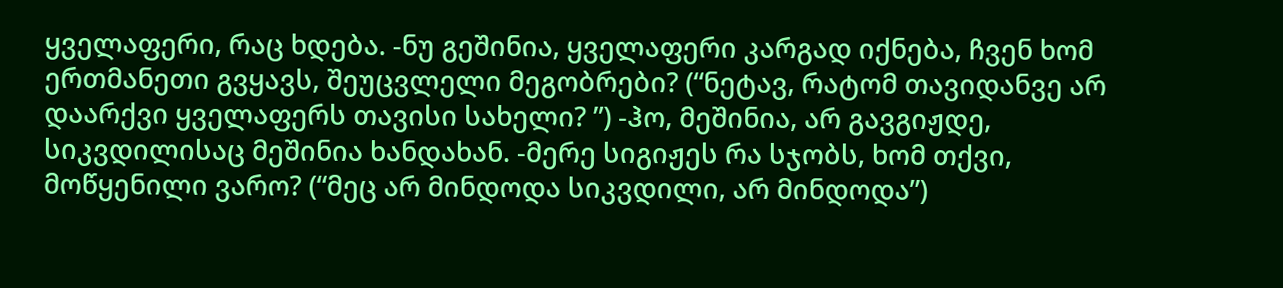ყველაფერი, რაც ხდება. -ნუ გეშინია, ყველაფერი კარგად იქნება, ჩვენ ხომ ერთმანეთი გვყავს, შეუცვლელი მეგობრები? (“ნეტავ, რატომ თავიდანვე არ დაარქვი ყველაფერს თავისი სახელი? ”) -ჰო, მეშინია, არ გავგიჟდე, სიკვდილისაც მეშინია ხანდახან. -მერე სიგიჟეს რა სჯობს, ხომ თქვი, მოწყენილი ვარო? (“მეც არ მინდოდა სიკვდილი, არ მინდოდა”)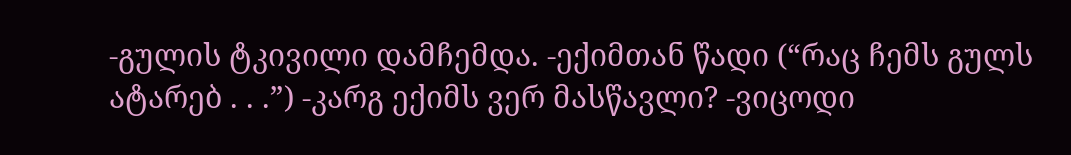-გულის ტკივილი დამჩემდა. -ექიმთან წადი (“რაც ჩემს გულს ატარებ . . .”) -კარგ ექიმს ვერ მასწავლი? -ვიცოდი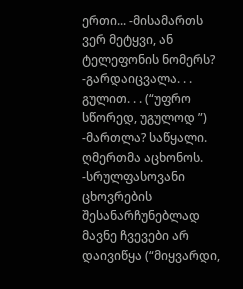ერთი... -მისამართს ვერ მეტყვი, ან ტელეფონის ნომერს? -გარდაიცვალა. . . გულით. . . (“უფრო სწორედ, უგულოდ ”) -მართლა? საწყალი. ღმერთმა აცხონოს. -სრულფასოვანი ცხოვრების შესანარჩუნებლად მავნე ჩვევები არ დაივიწყა (“მიყვარდი,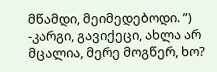მწამდი, მეიმედებოდი. ”) -კარგი, გავიქეცი, ახლა არ მცალია, მერე მოგწერ, ხო?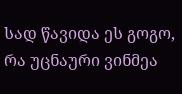სად წავიდა ეს გოგო, რა უცნაური ვინმეა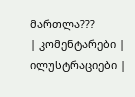მართლა???
| კომენტარები |
ილუსტრაციები |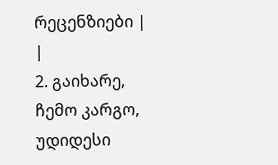რეცენზიები |
|
2. გაიხარე, ჩემო კარგო, უდიდესი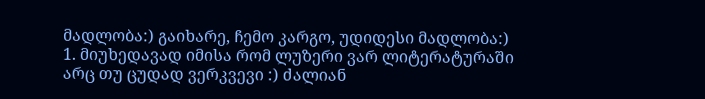მადლობა:) გაიხარე, ჩემო კარგო, უდიდესი მადლობა:)
1. მიუხედავად იმისა რომ ლუზერი ვარ ლიტერატურაში არც თუ ცუდად ვერკვევი :) ძალიან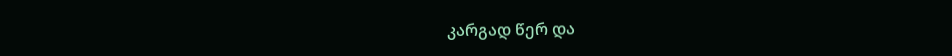კარგად წერ და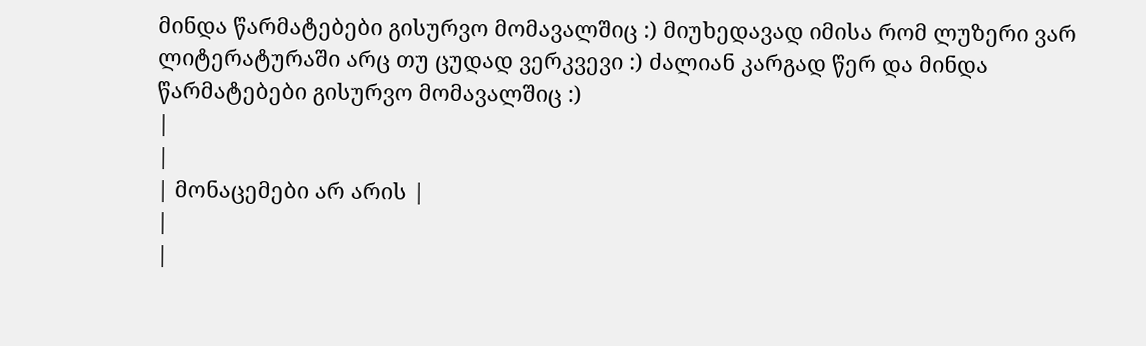მინდა წარმატებები გისურვო მომავალშიც :) მიუხედავად იმისა რომ ლუზერი ვარ ლიტერატურაში არც თუ ცუდად ვერკვევი :) ძალიან კარგად წერ და მინდა წარმატებები გისურვო მომავალშიც :)
|
|
| მონაცემები არ არის |
|
|